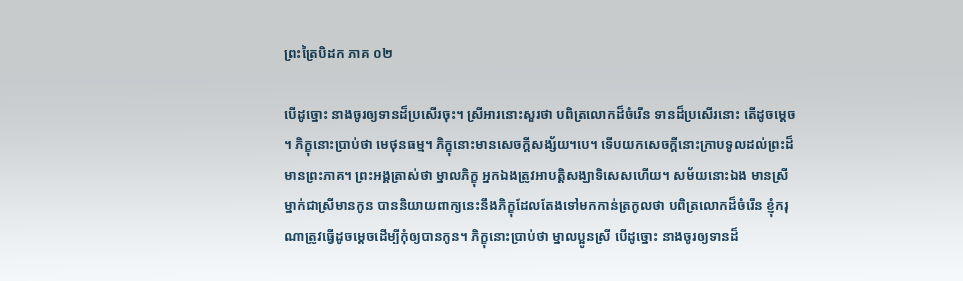ព្រះត្រៃបិដក ភាគ ០២

បើដូច្នោះ នាងចូរឲ្យទានដ៏ប្រសើរចុះ។ ស្រីអារនោះសួរថា បពិត្រលោកដ៏ចំរើន ទានដ៏ប្រសើរនោះ តើដូចម្តេច។ ភិក្ខុនោះប្រាប់ថា មេថុនធម្ម។ ភិក្ខុនោះមានសេចក្តីសង្ស័យ។បេ។ ទើបយកសេចក្តីនោះក្រាបទូលដល់ព្រះដ៏មានព្រះភាគ។ ព្រះអង្គត្រាស់ថា ម្នាលភិក្ខុ អ្នកឯងត្រូវអាបត្តិសង្ឃាទិសេសហើយ។ សម័យនោះឯង មានស្រីម្នាក់ជាស្រីមានកូន បាននិយាយពាក្យនេះនឹងភិក្ខុដែលតែងទៅមកកាន់ត្រកូលថា បពិត្រលោកដ៏ចំរើន ខ្ញុំករុណាត្រូវធ្វើដូចម្តេចដើម្បីកុំឲ្យបានកូន។ ភិក្ខុនោះប្រាប់ថា ម្នាលប្អូនស្រី បើដូច្នោះ នាងចូរឲ្យទានដ៏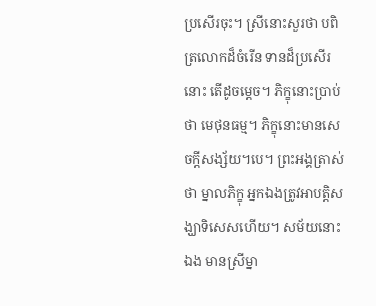ប្រសើរចុះ។ ស្រីនោះសួរថា បពិត្រលោកដ៏ចំរើន ទានដ៏ប្រសើរនោះ តើដូចម្តេច។ ភិក្ខុនោះប្រាប់ថា មេថុនធម្ម។ ភិក្ខុនោះមានសេចក្តីសង្ស័យ។បេ។ ព្រះអង្គត្រាស់ថា ម្នាលភិក្ខុ អ្នកឯងត្រូវអាបត្តិសង្ឃាទិសេសហើយ។ សម័យនោះឯង មានស្រីម្នា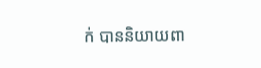ក់ បាននិយាយពា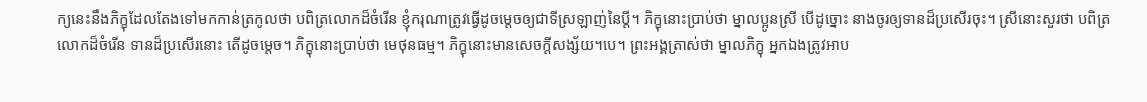ក្យនេះនឹងភិក្ខុដែលតែងទៅមកកាន់ត្រកូលថា បពិត្រលោកដ៏ចំរើន ខ្ញុំករុណាត្រូវធ្វើដូចម្តេចឲ្យជាទីស្រឡាញ់នៃប្តី។ ភិក្ខុនោះប្រាប់ថា ម្នាលប្អូនស្រី បើដូច្នោះ នាងចូរឲ្យទានដ៏ប្រសើរចុះ។ ស្រីនោះសួរថា បពិត្រលោកដ៏ចំរើន ទានដ៏ប្រសើរនោះ តើដូចម្តេច។ ភិក្ខុនោះប្រាប់ថា មេថុនធម្ម។ ភិក្ខុនោះមានសេចក្តីសង្ស័យ។បេ។ ព្រះអង្គត្រាស់ថា ម្នាលភិក្ខុ អ្នកឯងត្រូវអាប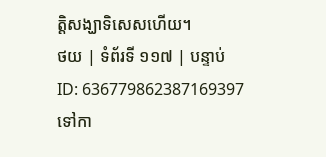ត្តិសង្ឃាទិសេសហើយ។
ថយ | ទំព័រទី ១១៧ | បន្ទាប់
ID: 636779862387169397
ទៅកា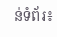ន់ទំព័រ៖